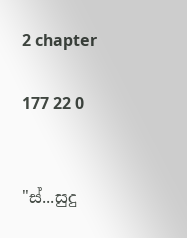2 chapter

177 22 0


"ස්...සුදු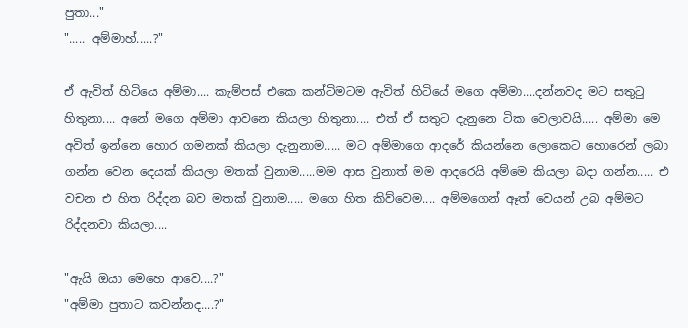පුතා..."
"..... අම්මාහ්.....?"

ඒ ඇවිත් හිටියෙ අම්මා.... කැම්පස් එකෙ කන්ටිමටම ඇවිත් හිටියේ මගෙ අම්මා....දන්නවද මට සතුටු හිතුනා.... අනේ මගෙ අම්මා ආවනෙ කියලා හිතුනා.... එත් ඒ සතුට දැනුනෙ ටික වෙලාවයි..... අම්මා මෙ අවිත් ඉන්නෙ හොර ගමනක් කියලා දැනුනාම..... මට අම්මාගෙ ආදරේ කියන්නෙ ලොකෙට හොරෙන් ලබා ගන්න වෙන දෙයක් කියලා මතක් වුනාම.....මම ආස වුනාත් මම ආදරෙයි අම්මෙ කියලා බදා ගන්න..... එ වචන එ හිත රිද්දන බව මතක් වුනාම..... මගෙ හිත කිව්වෙම.... අම්මගෙන් ඈත් වෙයන් උබ අම්මට රිද්දනවා කියලා....

"ඇයි ඔයා මෙහෙ ආවෙ....?"
"අම්මා පුතාට කවන්නද....?"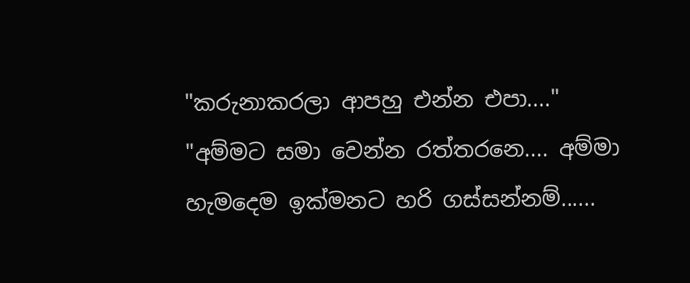"කරුනාකරලා ආපහු එන්න එපා...."
"අම්මට සමා වෙන්න රත්තරනෙ.... අම්මා හැමදෙම ඉක්මනට හරි ගස්සන්නම්......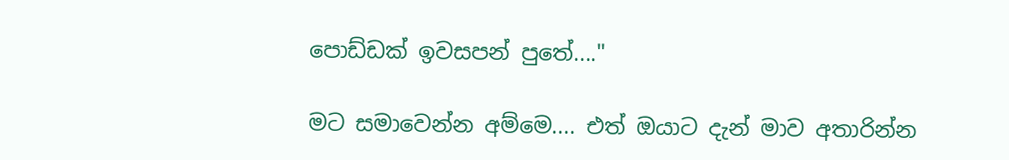පොඩ්ඩක් ඉවසපන් පුතේ...."

මට සමාවෙන්න අම්මෙ.... එත් ඔයාට දැන් මාව අතාරින්න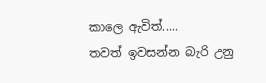කාලෙ ඇවිත්.....
තවත් ඉවසන්න බැරි උනු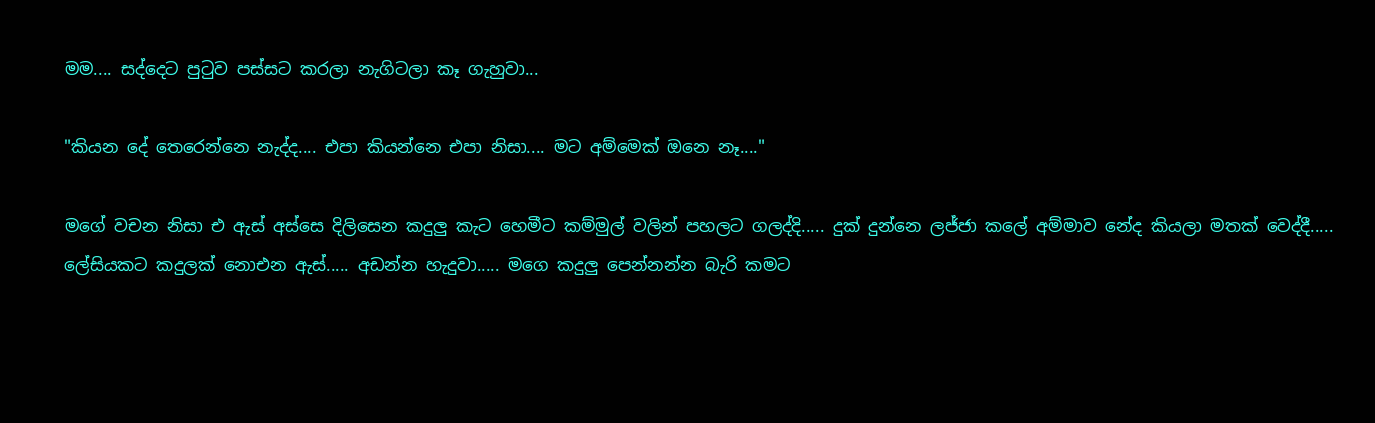මම.... සද්දෙට පුටුව පස්සට කරලා නැගිටලා කෑ ගැහුවා...

"කියන දේ තෙරෙන්නෙ නැද්ද.... එපා කියන්නෙ එපා නිසා.... මට අම්මෙක් ඔනෙ නෑ...."

මගේ වචන නිසා එ ඇස් අස්සෙ දිලිසෙන කදුලු කැට හෙමීට කම්මුල් වලින් පහලට ගලද්දි..... දුක් දුන්නෙ ලජ්ජා කලේ අම්මාව නේද කියලා මතක් වෙද්දී..... ලේසියකට කදුලක් නොඑන ඇස්..... අඩන්න හැදුවා..... මගෙ කදුලු පෙන්නන්න බැරි කමට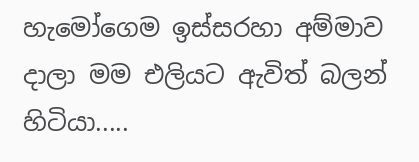හැමෝගෙම ඉස්සරහා අම්මාව දාලා මම එලියට ඇවිත් බලන් හිටියා.....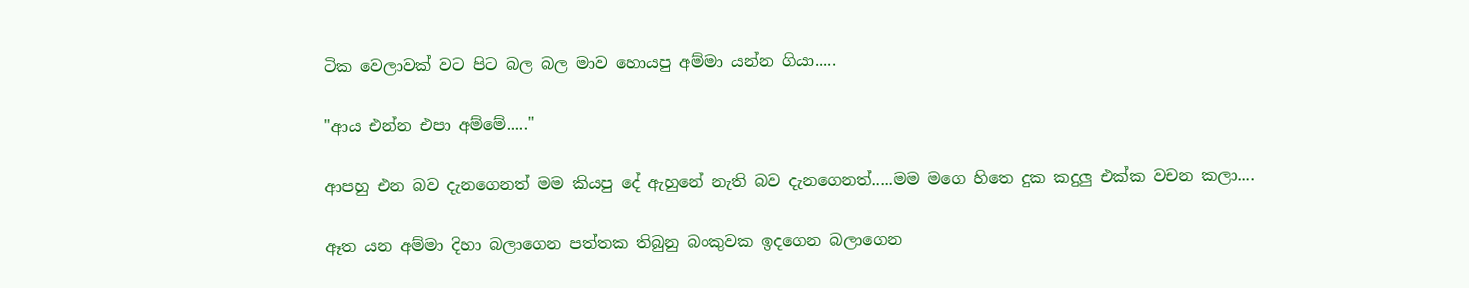ටික වෙලාවක් වට පිට බල බල මාව හොයපු අම්මා යන්න ගියා.....

"ආය එන්න එපා අම්මේ....."

ආපහු එන බව දැනගෙනත් මම කියපු දේ ඇහුනේ නැති බව දැනගෙනත්.....මම මගෙ හිතෙ දුක කදුලු එක්ක වචන කලා....

ඈත යන අම්මා දිහා බලාගෙන පත්තක තිබුනු බංකුවක ඉදගෙන බලාගෙන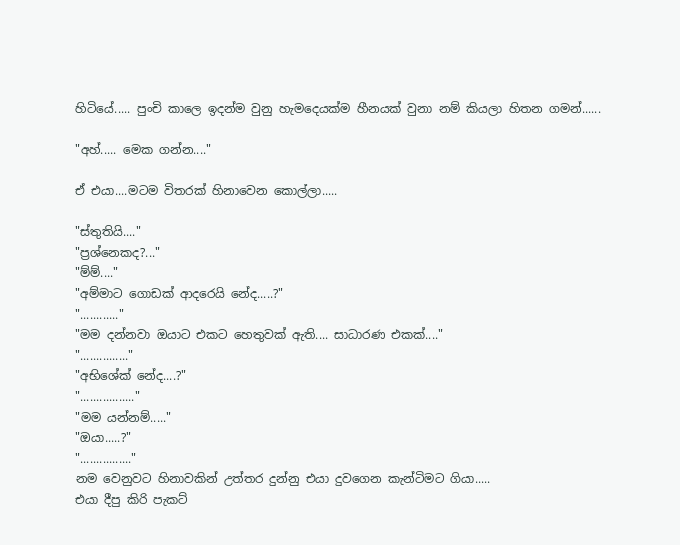හිටියේ..... පුංචි කාලෙ ඉදන්ම වුනු හැමදෙයක්ම හීනයක් වුනා නම් කියලා හිතන ගමන්......

"අහ්..... මෙක ගන්න...."

ඒ එයා....මටම විතරක් හිනාවෙන කොල්ලා.....

"ස්තුතියි...."
"ප්‍රශ්නෙකද?..."
"ම්ම්...."
"අම්මාට ගොඩක් ආදරෙයි නේද.....?"
"............"
"මම දන්නවා ඔයාට එකට හෙතුවක් ඇති.... සාධාරණ එකක්...."
"..............."
"අභිශේක් නේද....?"
"................."
"මම යන්නම්....."
"ඔයා.....?"
"................"
නම වෙනුවට හිනාවකින් උත්තර දුන්නු එයා දුවගෙන කැන්ටිමට ගියා.....
එයා දීපු කිරි පැකට්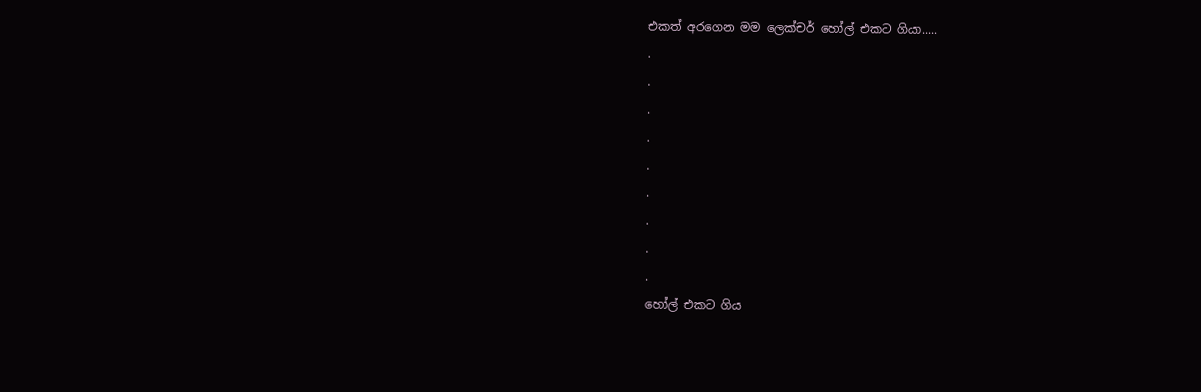එකත් අරගෙන මම ලෙක්චර් හෝල් එකට ගියා.....
.
.
.
.
.
.
.
.
.
හෝල් එකට ගිය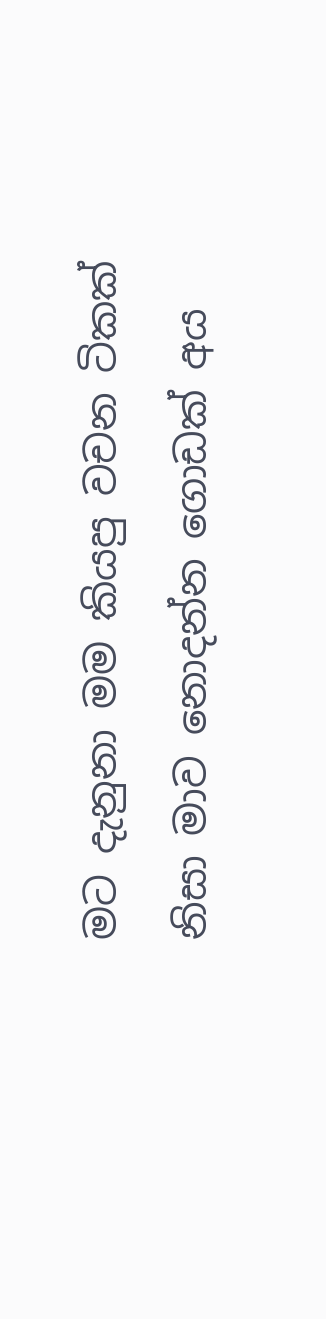මට දැනුනා මම කියපු වචන ටිකක් නිසා මාව නොදන්න ගොඩක් අය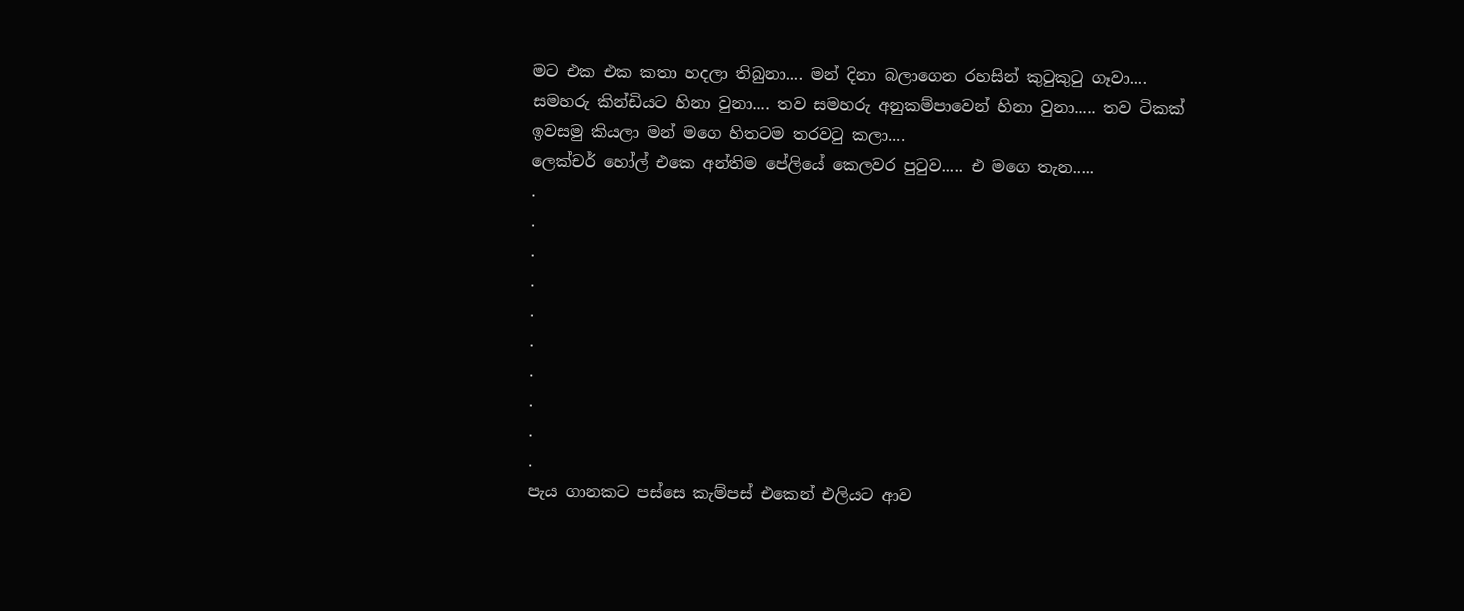මට එක එක කතා හදලා තිබුනා.... මන් දිනා බලාගෙන රහසින් කුටුකුටු ගෑවා.... සමහරු කින්ඩියට හිනා වුනා.... තව සමහරු අනුකම්පාවෙන් හිනා වුනා..... තව ටිකක් ඉවසමු කියලා මන් මගෙ හිතටම තරවටු කලා....
ලෙක්චර් හෝල් එකෙ අන්තිම පේලියේ කෙලවර පුටුව..... එ මගෙ තැන.....
.
.
.
.
.
.
.
.
.
.
පැය ගානකට පස්සෙ කැම්පස් එකෙන් එලියට ආව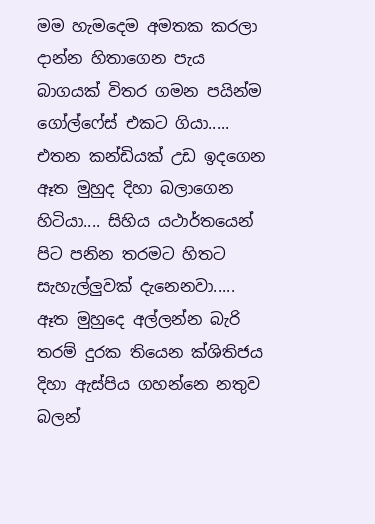මම හැමදෙම අමතක කරලා දාන්න හිතාගෙන පැය බාගයක් විතර ගමන පයින්ම ගෝල්ෆේස් එකට ගියා.....
එතන කන්ඩියක් උඩ ඉදගෙන ඈත මුහුද දිහා බලාගෙන හිටියා.... සිහිය යථාර්තයෙන් පිට පනින තරමට හිතට සැහැල්ලුවක් දැනෙනවා..... ඈත මුහුදෙ අල්ලන්න බැරි තරම් දුරක තියෙන ක්ශිතිජය දිහා ඇස්පිය ගහන්නෙ නතුව බලන්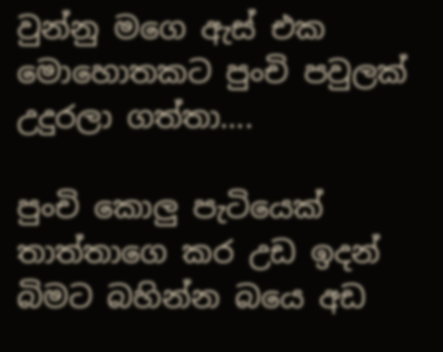වුන්නු මගෙ ඇස් එක මොහොතකට පුංචි පවුලක් උදුරලා ගත්තා....

පුංචි කොලු පැටියෙක් තාත්තාගෙ කර උඩ ඉදන් බිමට බහින්න බයෙ අඩ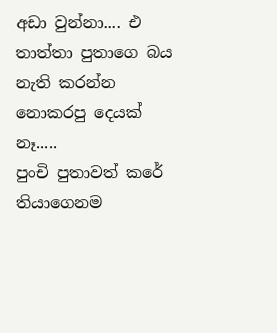අඩා වුන්නා.... එ තාත්තා පුතාගෙ බය නැති කරන්න නොකරපු දෙයක් නෑ.....
පුංචි පුතාවත් කරේ තියාගෙනම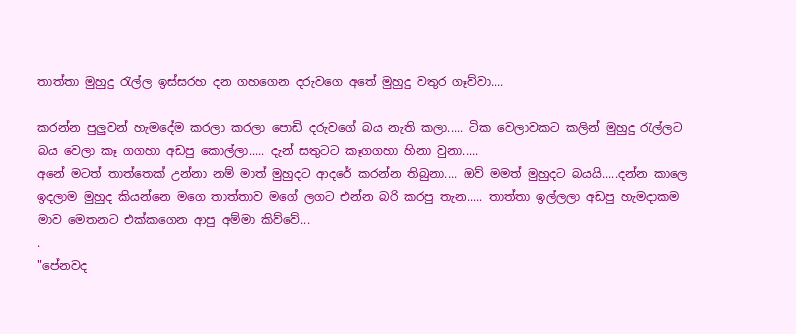තාත්තා මුහුදු රැල්ල ඉස්සරහ දන ගහගෙන දරුවගෙ අතේ මුහුදු වතුර ගෑව්වා....

කරන්න පුලුවන් හැමදේම කරලා කරලා පොඩි දරුවගේ බය නැති කලා..... ටික වෙලාවකට කලින් මුහුදු රැල්ලට බය වෙලා කෑ ගගහා අඩපු කොල්ලා..... දැන් සතුටට කෑගගහා හිනා වුනා.....
අනේ මටත් තාත්තෙක් උන්නා නම් මාත් මුහුදට ආදරේ කරන්න තිබුනා.... ඔව් මමත් මුහුදට බයයි.....දන්න කාලෙ ඉදලාම මුහුද කියන්නෙ මගෙ තාත්තාව මගේ ලගට එන්න බරි කරපු තැන..... තාත්තා ඉල්ලලා අඩපු හැමදාකම මාව මෙතනට එක්කගෙන ආපු අම්මා කිව්වේ...
.
"පේනවද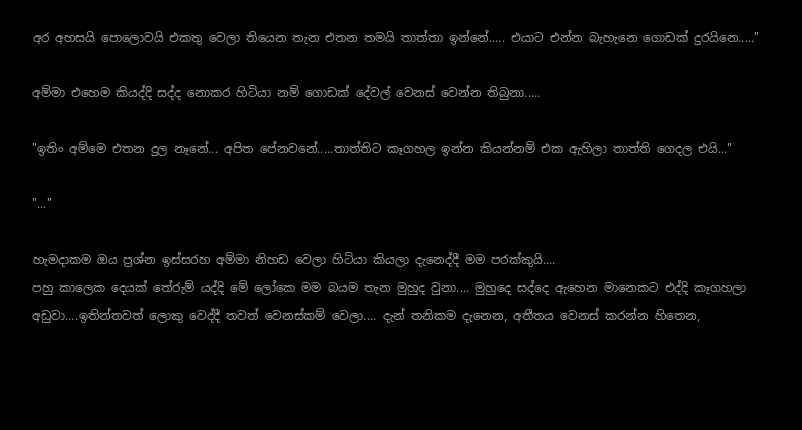අර අහසයි පොලොවයි එකතු වෙලා තියෙන තැන එතන තමයි තාත්තා ඉන්නේ..... එයාට එන්න බැහැනෙ ගොඩක් දුරයිනෙ....."

අම්මා එහෙම කියද්දි සද්ද නොකර හිටියා නම් ගොඩක් දේවල් වෙනස් වෙන්න තිබුනා.....

"ඉතිං අම්මෙ එතන දුල නෑනේ... අපිත පේනවනේ.....තාත්තිට කෑගහල ඉන්න කියන්නම් එක ඇහිලා තාත්ති ගෙදල එයි..."

"..."

හැමදාකම ඔය ප්‍රශ්න ඉස්සරහ අම්මා නිහඩ වෙලා හිටියා කියලා දැනෙද්දී මම පරක්කුයි....
පහු කාලෙක දෙයක් තේරුම් යද්දි මේ ලෝකෙ මම බයම තැන මුහුද වුනා.... මුහුදෙ සද්දෙ ඇහෙන මානෙකට එද්දි කෑගහලා අඩුවා....ඉතින්තවත් ලොකු වෙද්දී තවත් වෙනස්කම් වෙලා.... දැන් තනිකම දැනෙන, අතීතය වෙනස් කරන්න හිතෙන,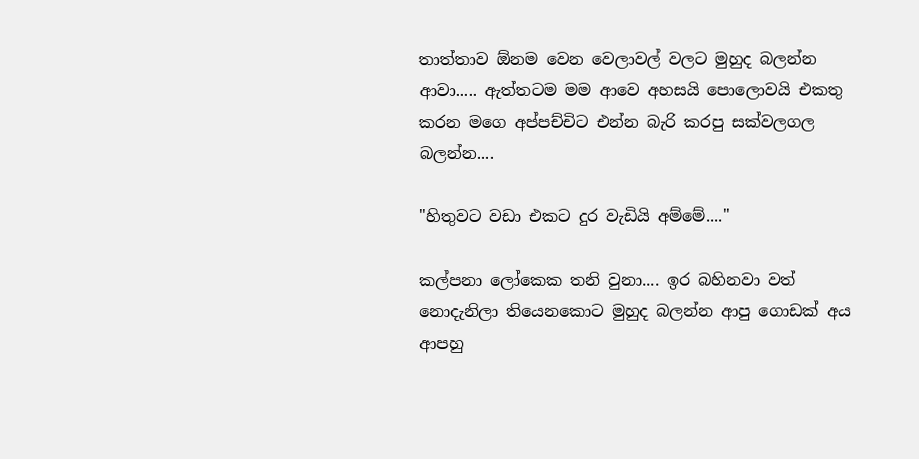තාත්තාව ඕනම වෙන වෙලාවල් වලට මුහුද බලන්න ආවා..... ඇත්තටම මම ආවෙ අහසයි පොලොවයි එකතු කරන මගෙ අප්පච්චිට එන්න බැරි කරපු සක්වලගල බලන්න....

"හිතුවට වඩා එකට දුර වැඩියි අම්මේ...."

කල්පනා ලෝකෙක තනි වුනා.... ඉර බහිනවා වත් නොදැනිලා තියෙනකොට මුහුද බලන්න ආපු ගොඩක් අය ආපහු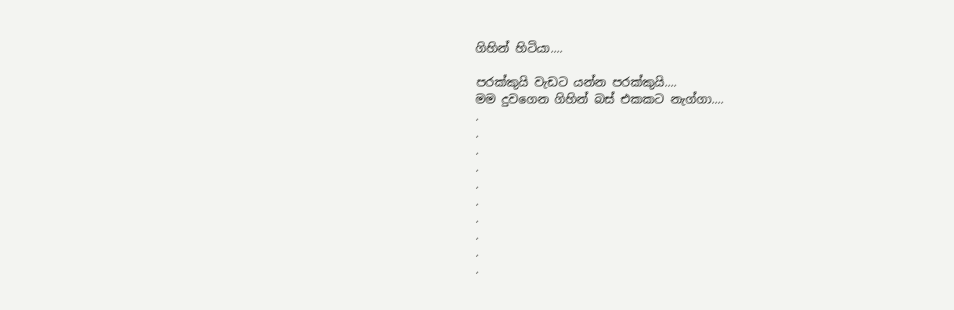ගිහින් හිටියා....

පරක්කුයි වැඩට යන්න පරක්කුයි....
මම දුවගෙන ගිහින් බස් එකකට නැග්ගා....
.
.
.
.
.
.
.
.
.
.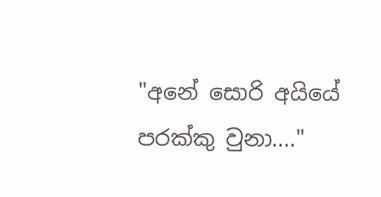"අනේ සොරි අයියේ පරක්කු වුනා...."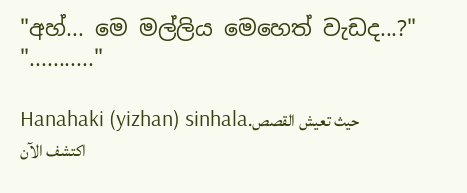"අහ්... මෙ මල්ලිය මෙහෙත් වැඩද...?"
"..........."

Hanahaki (yizhan) sinhalaحيث تعيش القصص. اكتشف الآن